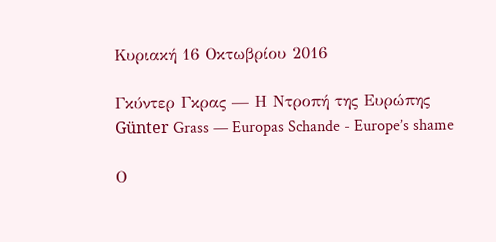Κυριακή 16 Οκτωβρίου 2016

Γκύντερ Γκρας — Η Ντροπή της Ευρώπης
Günter Grass — Europas Schande - Europe’s shame

Ο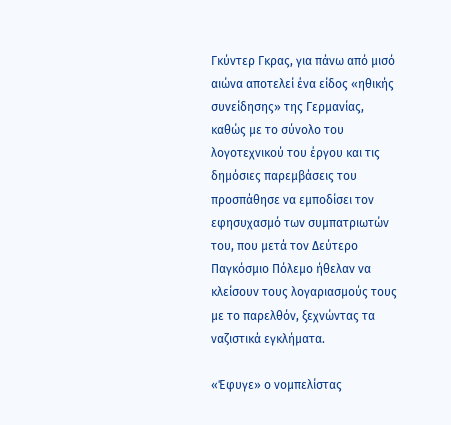Γκύντερ Γκρας, για πάνω από μισό αιώνα αποτελεί ένα είδος «ηθικής συνείδησης» της Γερμανίας, καθώς με το σύνολο του λογοτεχνικού του έργου και τις δημόσιες παρεμβάσεις του προσπάθησε να εμποδίσει τον εφησυχασμό των συμπατριωτών του, που μετά τον Δεύτερο Παγκόσμιο Πόλεμο ήθελαν να κλείσουν τους λογαριασμούς τους με το παρελθόν, ξεχνώντας τα ναζιστικά εγκλήματα.

«Έφυγε» ο νομπελίστας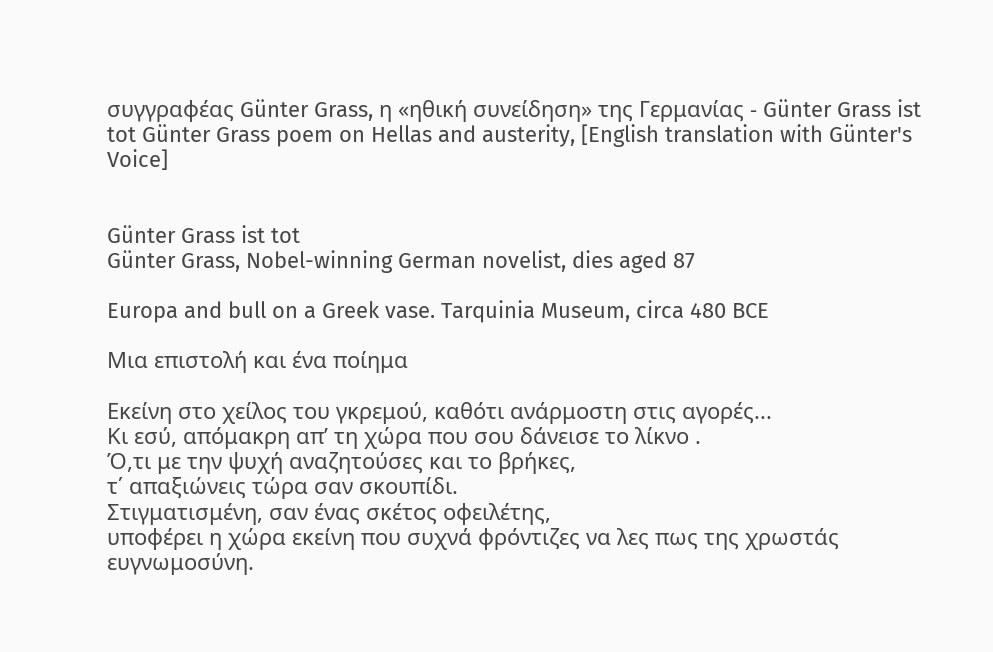συγγραφέας Günter Grass, η «ηθική συνείδηση» της Γερμανίας - Günter Grass ist tot Günter Grass poem on Hellas and austerity, [English translation with Günter's Voice]


Günter Grass ist tot
Günter Grass, Nobel-winning German novelist, dies aged 87

Europa and bull on a Greek vase. Tarquinia Museum, circa 480 BCE

Μια επιστολή και ένα ποίημα

Εκείνη στο χείλος του γκρεμού, καθότι ανάρμοστη στις αγορές...
Κι εσύ, απόμακρη απ’ τη χώρα που σου δάνεισε το λίκνο .
Ό,τι με την ψυχή αναζητούσες και το βρήκες,
τ΄ απαξιώνεις τώρα σαν σκουπίδι.
Στιγματισμένη, σαν ένας σκέτος οφειλέτης,
υποφέρει η χώρα εκείνη που συχνά φρόντιζες να λες πως της χρωστάς ευγνωμοσύνη.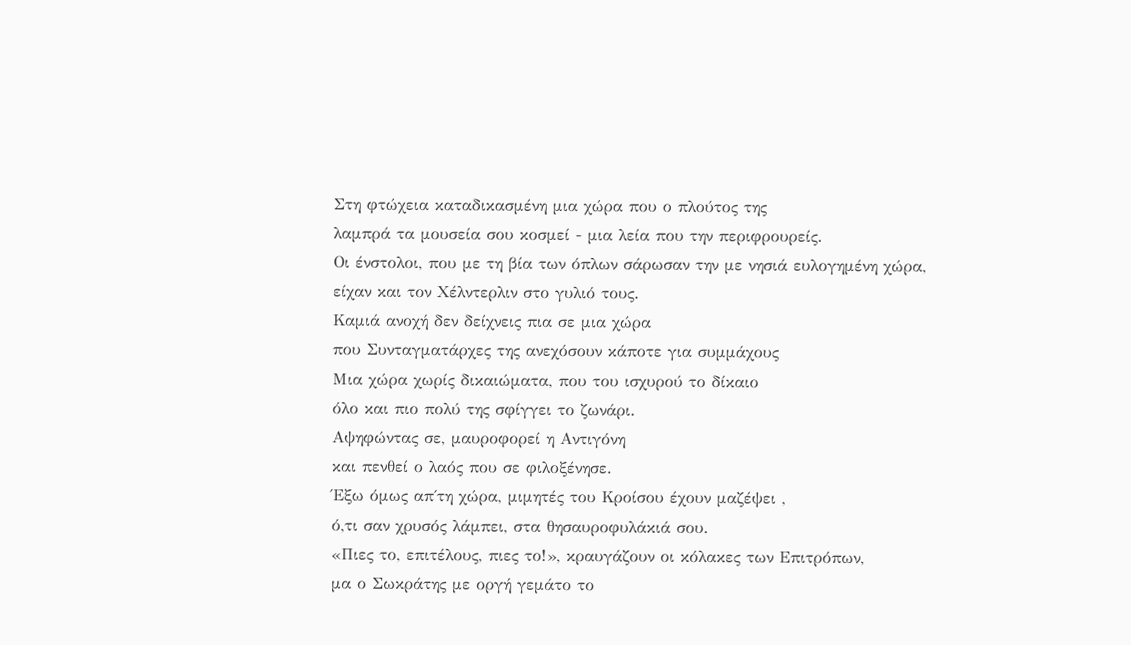Στη φτώχεια καταδικασμένη μια χώρα που ο πλούτος της
λαμπρά τα μουσεία σου κοσμεί - μια λεία που την περιφρουρείς.
Οι ένστολοι, που με τη βία των όπλων σάρωσαν την με νησιά ευλογημένη χώρα,
είχαν και τον Χέλντερλιν στο γυλιό τους.
Καμιά ανοχή δεν δείχνεις πια σε μια χώρα
που Συνταγματάρχες της ανεχόσουν κάποτε για συμμάχους
Μια χώρα χωρίς δικαιώματα, που του ισχυρού το δίκαιο
όλο και πιο πολύ της σφίγγει το ζωνάρι.
Αψηφώντας σε, μαυροφορεί η Αντιγόνη
και πενθεί ο λαός που σε φιλοξένησε.
Έξω όμως απ΄τη χώρα, μιμητές του Κροίσου έχουν μαζέψει ,
ό,τι σαν χρυσός λάμπει, στα θησαυροφυλάκιά σου.
«Πιες το, επιτέλους, πιες το!», κραυγάζουν οι κόλακες των Επιτρόπων,
μα ο Σωκράτης με οργή γεμάτο το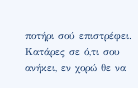ποτήρι σού επιστρέφει.
Κατάρες σε ό,τι σου ανήκει, εν χορώ θε να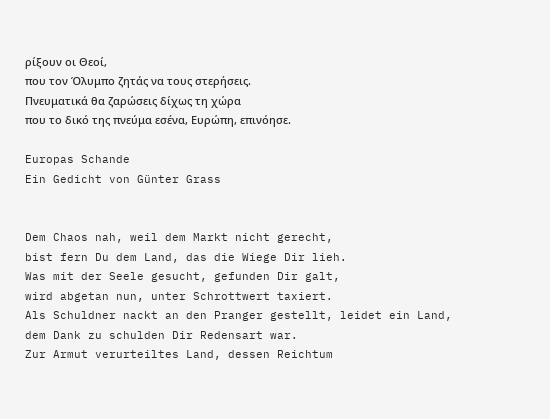ρίξουν οι Θεοί,
που τον Όλυμπο ζητάς να τους στερήσεις.
Πνευματικά θα ζαρώσεις δίχως τη χώρα
που το δικό της πνεύμα εσένα, Ευρώπη, επινόησε.

Europas Schande
Ein Gedicht von Günter Grass


Dem Chaos nah, weil dem Markt nicht gerecht,
bist fern Du dem Land, das die Wiege Dir lieh.
Was mit der Seele gesucht, gefunden Dir galt,
wird abgetan nun, unter Schrottwert taxiert.
Als Schuldner nackt an den Pranger gestellt, leidet ein Land,
dem Dank zu schulden Dir Redensart war.
Zur Armut verurteiltes Land, dessen Reichtum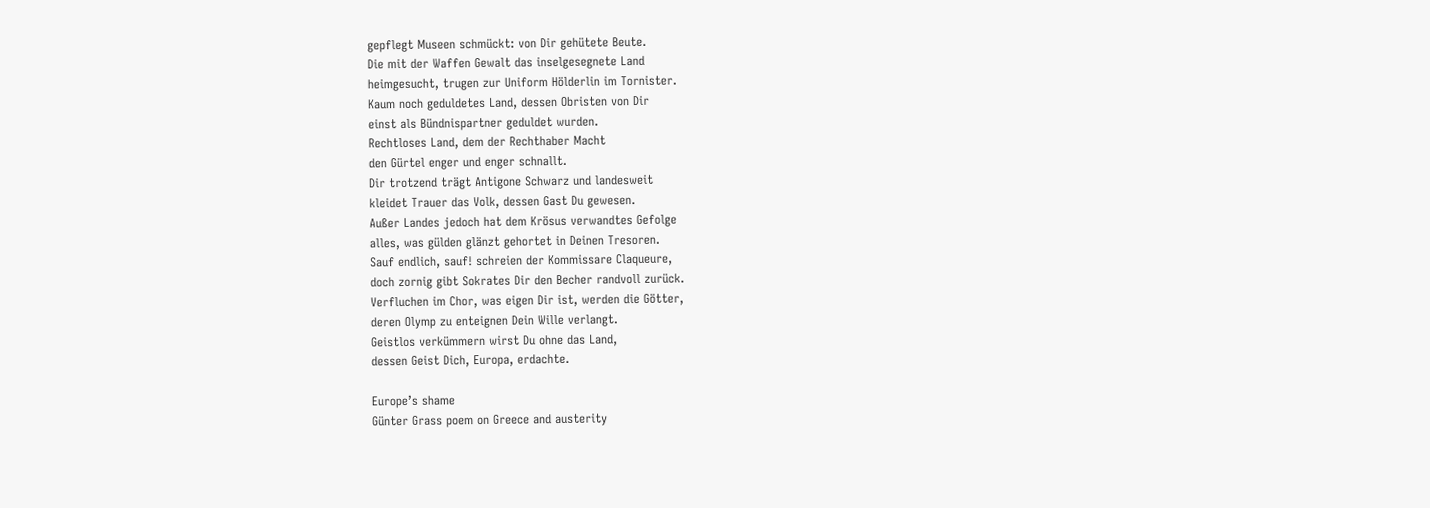gepflegt Museen schmückt: von Dir gehütete Beute.
Die mit der Waffen Gewalt das inselgesegnete Land
heimgesucht, trugen zur Uniform Hölderlin im Tornister.
Kaum noch geduldetes Land, dessen Obristen von Dir
einst als Bündnispartner geduldet wurden.
Rechtloses Land, dem der Rechthaber Macht
den Gürtel enger und enger schnallt.
Dir trotzend trägt Antigone Schwarz und landesweit
kleidet Trauer das Volk, dessen Gast Du gewesen.
Außer Landes jedoch hat dem Krösus verwandtes Gefolge
alles, was gülden glänzt gehortet in Deinen Tresoren.
Sauf endlich, sauf! schreien der Kommissare Claqueure,
doch zornig gibt Sokrates Dir den Becher randvoll zurück.
Verfluchen im Chor, was eigen Dir ist, werden die Götter,
deren Olymp zu enteignen Dein Wille verlangt.
Geistlos verkümmern wirst Du ohne das Land,
dessen Geist Dich, Europa, erdachte.

Europe’s shame
Günter Grass poem on Greece and austerity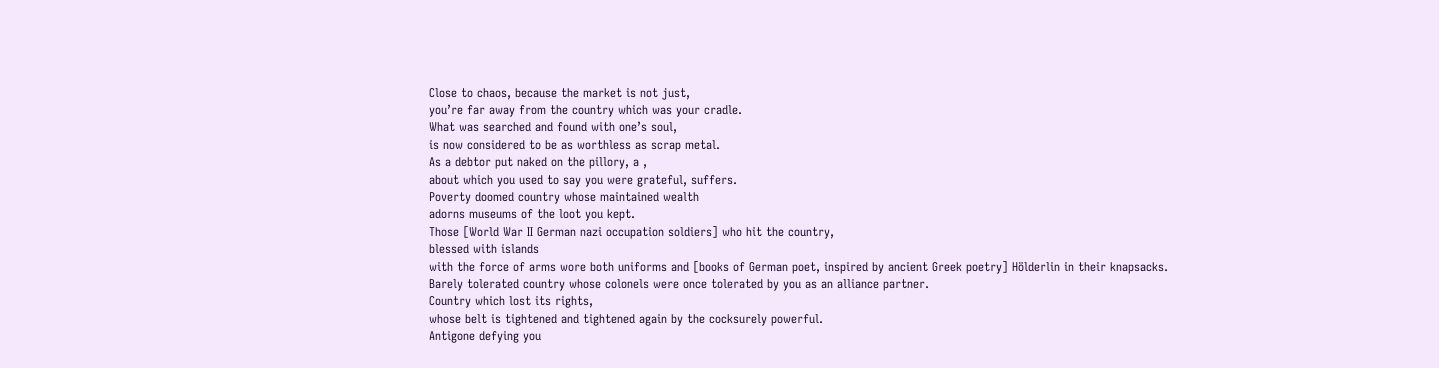Close to chaos, because the market is not just,
you’re far away from the country which was your cradle.
What was searched and found with one’s soul,
is now considered to be as worthless as scrap metal.
As a debtor put naked on the pillory, a ,
about which you used to say you were grateful, suffers.
Poverty doomed country whose maintained wealth
adorns museums of the loot you kept.
Those [World War II German nazi occupation soldiers] who hit the country,
blessed with islands
with the force of arms wore both uniforms and [books of German poet, inspired by ancient Greek poetry] Hölderlin in their knapsacks.
Barely tolerated country whose colonels were once tolerated by you as an alliance partner.
Country which lost its rights,
whose belt is tightened and tightened again by the cocksurely powerful.
Antigone defying you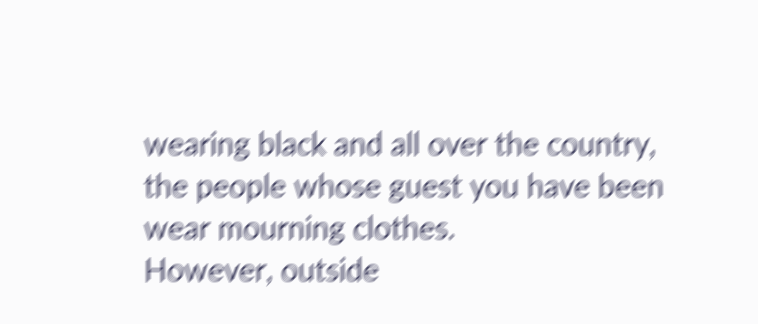wearing black and all over the country,
the people whose guest you have been wear mourning clothes.
However, outside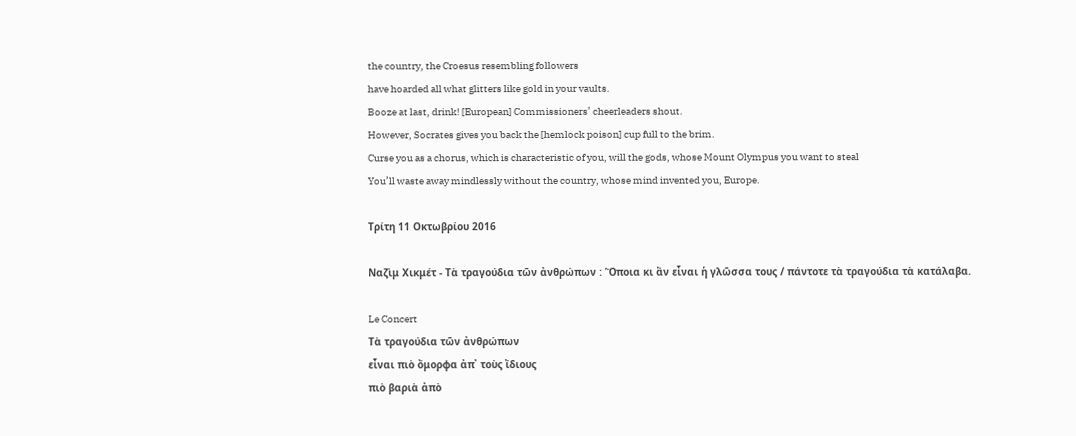the country, the Croesus resembling followers
have hoarded all what glitters like gold in your vaults.
Booze at last, drink! [European] Commissioners’ cheerleaders shout.
However, Socrates gives you back the [hemlock poison] cup full to the brim.
Curse you as a chorus, which is characteristic of you, will the gods, whose Mount Olympus you want to steal
You’ll waste away mindlessly without the country, whose mind invented you, Europe.

Τρίτη 11 Οκτωβρίου 2016

Ναζὶμ Χικμέτ - Τὰ τραγούδια τῶν ἀνθρώπων : Ὅποια κι ἂν εἶναι ἡ γλῶσσα τους / πάντοτε τὰ τραγούδια τὰ κατάλαβα.

Le Concert
Τὰ τραγούδια τῶν ἀνθρώπων
εἶναι πιὸ ὄμορφα ἀπ᾿ τοὺς ἴδιους
πιὸ βαριὰ ἀπὸ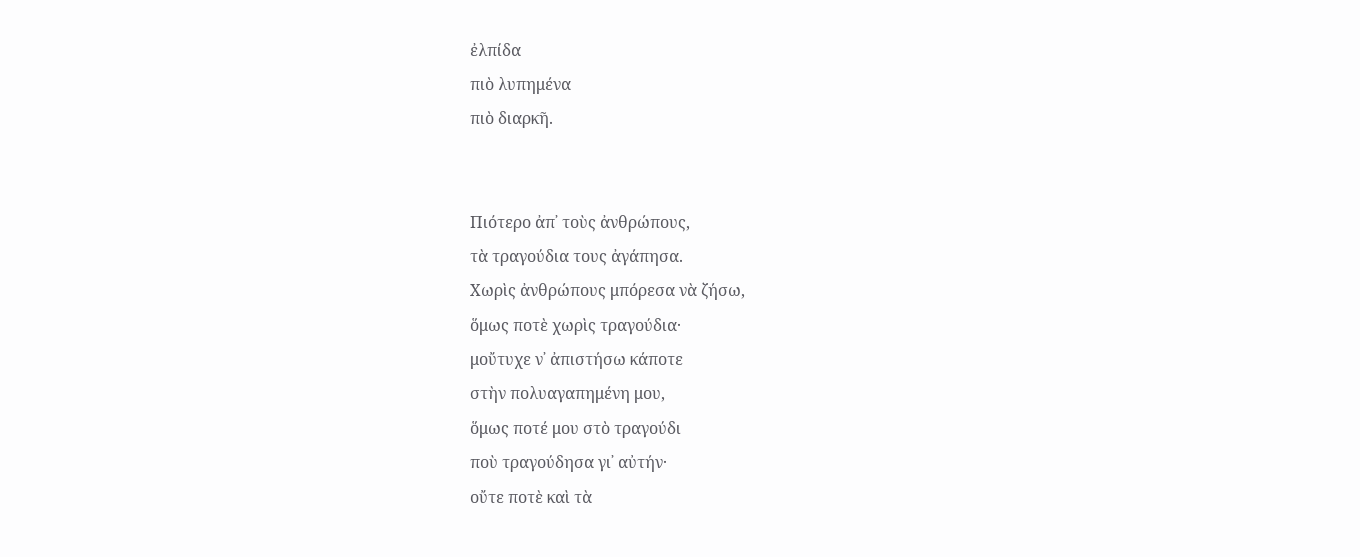ἐλπίδα
πιὸ λυπημένα
πιὸ διαρκῆ.


Πιότερο ἀπ᾿ τοὺς ἀνθρώπους,
τὰ τραγούδια τους ἀγάπησα.
Χωρὶς ἀνθρώπους μπόρεσα νὰ ζήσω,
ὅμως ποτὲ χωρὶς τραγούδια·
μοὔτυχε ν᾿ ἀπιστήσω κάποτε
στὴν πολυαγαπημένη μου,
ὅμως ποτέ μου στὸ τραγούδι
ποὺ τραγούδησα γι᾿ αὐτήν·
οὔτε ποτὲ καὶ τὰ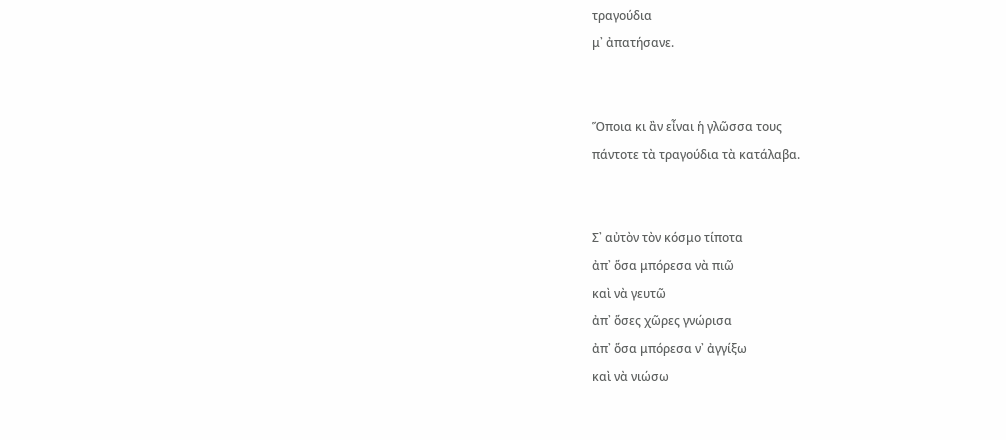τραγούδια
μ᾿ ἀπατήσανε.


Ὅποια κι ἂν εἶναι ἡ γλῶσσα τους
πάντοτε τὰ τραγούδια τὰ κατάλαβα.


Σ᾿ αὐτὸν τὸν κόσμο τίποτα
ἀπ᾿ ὅσα μπόρεσα νὰ πιῶ
καὶ νὰ γευτῶ
ἀπ᾿ ὅσες χῶρες γνώρισα
ἀπ᾿ ὅσα μπόρεσα ν᾿ ἀγγίξω
καὶ νὰ νιώσω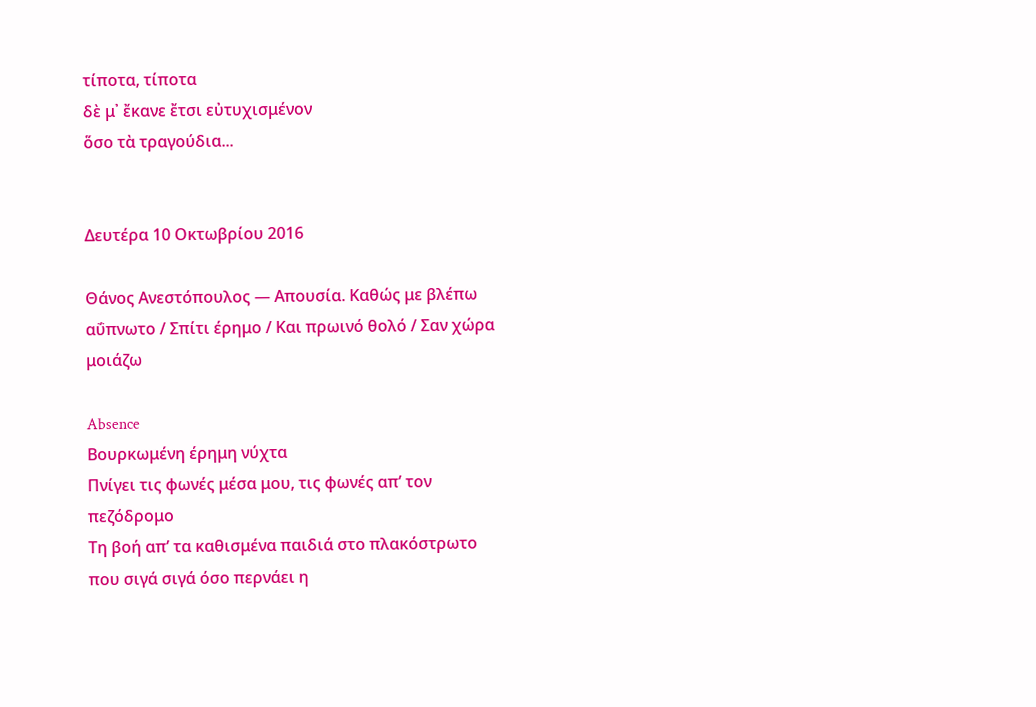τίποτα, τίποτα
δὲ μ᾿ ἔκανε ἔτσι εὐτυχισμένον
ὅσο τὰ τραγούδια...


Δευτέρα 10 Οκτωβρίου 2016

Θάνος Ανεστόπουλος — Απουσία. Καθώς με βλέπω αΰπνωτο / Σπίτι έρημο / Και πρωινό θολό / Σαν χώρα μοιάζω

Absence
Βουρκωμένη έρημη νύχτα
Πνίγει τις φωνές μέσα μου, τις φωνές απ’ τον πεζόδρομο
Τη βοή απ’ τα καθισμένα παιδιά στο πλακόστρωτο
που σιγά σιγά όσο περνάει η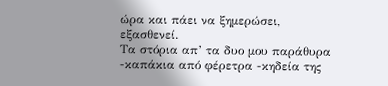ώρα και πάει να ξημερώσει,
εξασθενεί.
Τα στόρια απ’ τα δυο μου παράθυρα
-καπάκια από φέρετρα -κηδεία της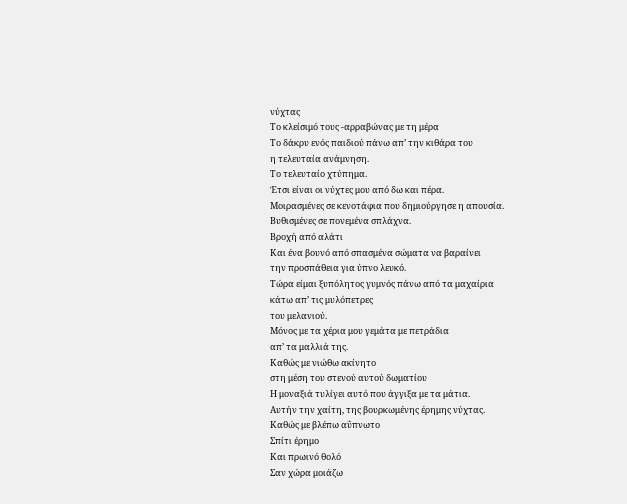νύχτας
Το κλείσιμό τους -αρραβώνας με τη μέρα
Το δάκρυ ενός παιδιού πάνω απ’ την κιθάρα του
η τελευταία ανάμνηση.
Το τελευταίο χτύπημα.
Έτσι είναι οι νύχτες μου από δω και πέρα.
Μοιρασμένες σε κενοτάφια που δημιούργησε η απουσία.
Βυθισμένες σε πονεμένα σπλάχνα.
Βροχή από αλάτι
Και ένα βουνό από σπασμένα σώματα να βαραίνει
την προσπάθεια για ύπνο λευκό.
Τώρα είμαι ξυπόλητος γυμνός πάνω από τα μαχαίρια
κάτω απ’ τις μυλόπετρες
του μελανιού.
Μόνος με τα χέρια μου γεμάτα με πετράδια
απ’ τα μαλλιά της.
Καθώς με νιώθω ακίνητο
στη μέση του στενού αυτού δωματίου
Η μοναξιά τυλίγει αυτό που άγγιξα με τα μάτια.
Αυτήν την χαίτη, της βουρκωμένης έρημης νύχτας.
Καθώς με βλέπω αΰπνωτο
Σπίτι έρημο
Και πρωινό θολό
Σαν χώρα μοιάζω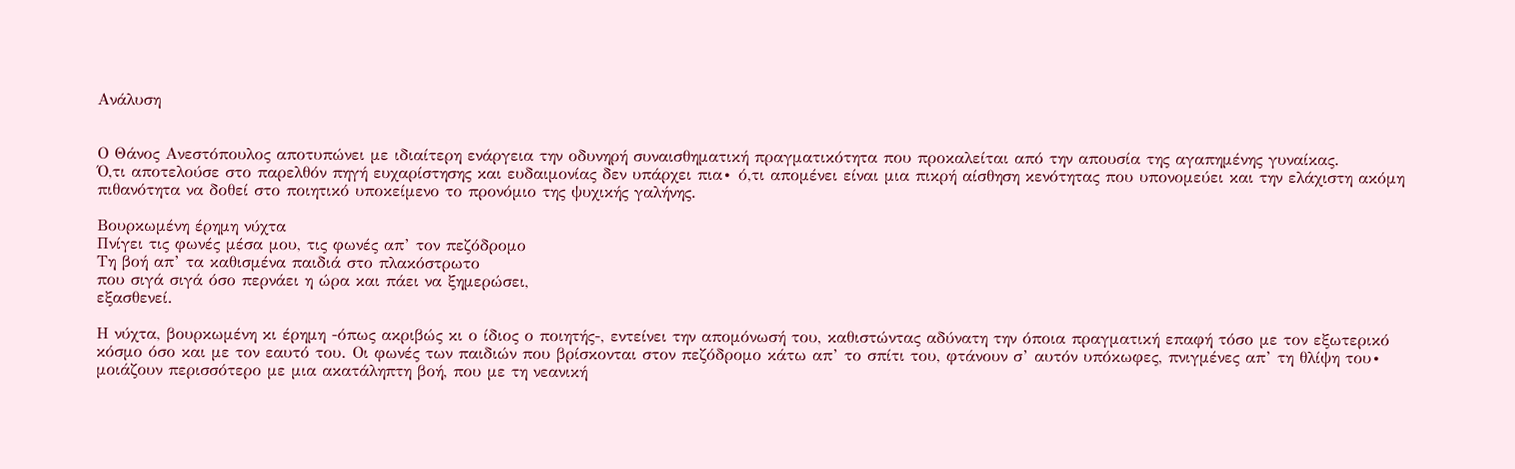Ανάλυση


Ο Θάνος Ανεστόπουλος αποτυπώνει με ιδιαίτερη ενάργεια την οδυνηρή συναισθηματική πραγματικότητα που προκαλείται από την απουσία της αγαπημένης γυναίκας.
Ό,τι αποτελούσε στο παρελθόν πηγή ευχαρίστησης και ευδαιμονίας δεν υπάρχει πια∙ ό,τι απομένει είναι μια πικρή αίσθηση κενότητας που υπονομεύει και την ελάχιστη ακόμη πιθανότητα να δοθεί στο ποιητικό υποκείμενο το προνόμιο της ψυχικής γαλήνης.

Βουρκωμένη έρημη νύχτα
Πνίγει τις φωνές μέσα μου, τις φωνές απ’ τον πεζόδρομο
Τη βοή απ’ τα καθισμένα παιδιά στο πλακόστρωτο
που σιγά σιγά όσο περνάει η ώρα και πάει να ξημερώσει,
εξασθενεί.

Η νύχτα, βουρκωμένη κι έρημη -όπως ακριβώς κι ο ίδιος ο ποιητής-, εντείνει την απομόνωσή του, καθιστώντας αδύνατη την όποια πραγματική επαφή τόσο με τον εξωτερικό κόσμο όσο και με τον εαυτό του. Οι φωνές των παιδιών που βρίσκονται στον πεζόδρομο κάτω απ’ το σπίτι του, φτάνουν σ’ αυτόν υπόκωφες, πνιγμένες απ’ τη θλίψη του∙ μοιάζουν περισσότερο με μια ακατάληπτη βοή, που με τη νεανική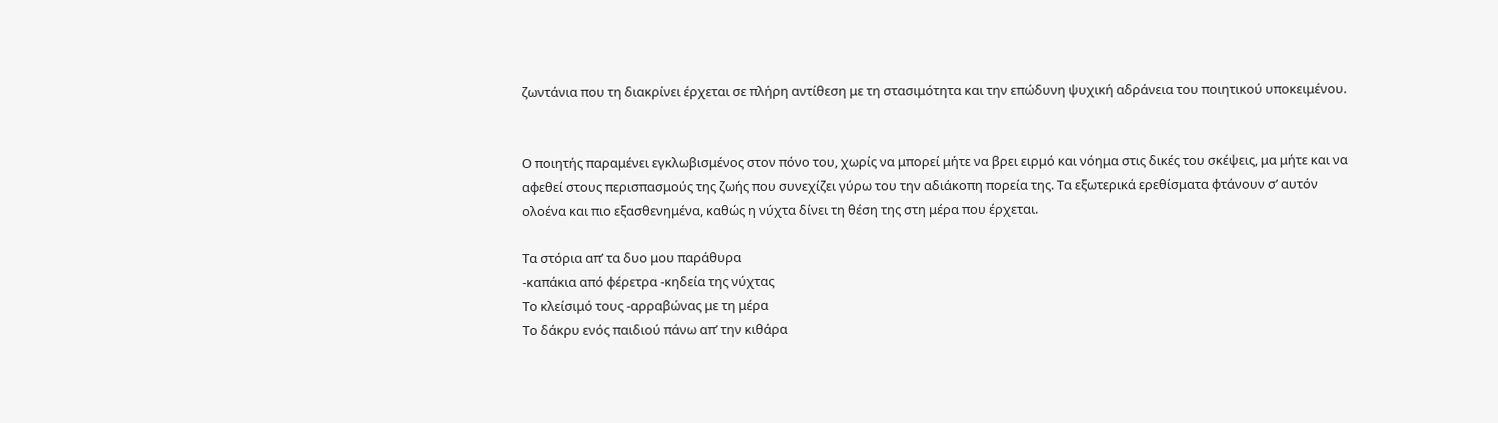ζωντάνια που τη διακρίνει έρχεται σε πλήρη αντίθεση με τη στασιμότητα και την επώδυνη ψυχική αδράνεια του ποιητικού υποκειμένου.


Ο ποιητής παραμένει εγκλωβισμένος στον πόνο του, χωρίς να μπορεί μήτε να βρει ειρμό και νόημα στις δικές του σκέψεις, μα μήτε και να αφεθεί στους περισπασμούς της ζωής που συνεχίζει γύρω του την αδιάκοπη πορεία της. Τα εξωτερικά ερεθίσματα φτάνουν σ’ αυτόν ολοένα και πιο εξασθενημένα, καθώς η νύχτα δίνει τη θέση της στη μέρα που έρχεται.

Τα στόρια απ’ τα δυο μου παράθυρα
-καπάκια από φέρετρα -κηδεία της νύχτας
Το κλείσιμό τους -αρραβώνας με τη μέρα
Το δάκρυ ενός παιδιού πάνω απ’ την κιθάρα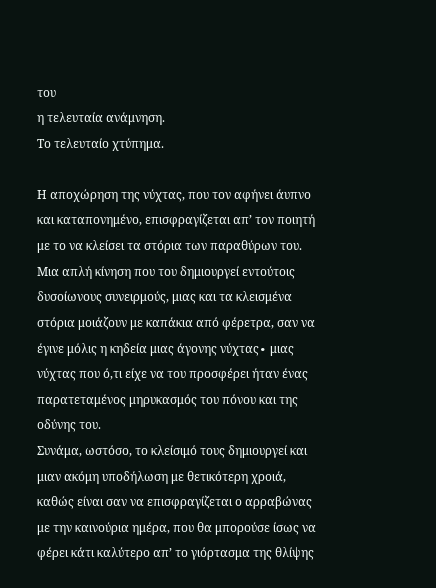του
η τελευταία ανάμνηση.
Το τελευταίο χτύπημα.

Η αποχώρηση της νύχτας, που τον αφήνει άυπνο και καταπονημένο, επισφραγίζεται απ’ τον ποιητή με το να κλείσει τα στόρια των παραθύρων του.
Μια απλή κίνηση που του δημιουργεί εντούτοις δυσοίωνους συνειρμούς, μιας και τα κλεισμένα στόρια μοιάζουν με καπάκια από φέρετρα, σαν να έγινε μόλις η κηδεία μιας άγονης νύχτας∙ μιας νύχτας που ό,τι είχε να του προσφέρει ήταν ένας παρατεταμένος μηρυκασμός του πόνου και της οδύνης του.
Συνάμα, ωστόσο, το κλείσιμό τους δημιουργεί και μιαν ακόμη υποδήλωση με θετικότερη χροιά, καθώς είναι σαν να επισφραγίζεται ο αρραβώνας με την καινούρια ημέρα, που θα μπορούσε ίσως να φέρει κάτι καλύτερο απ’ το γιόρτασμα της θλίψης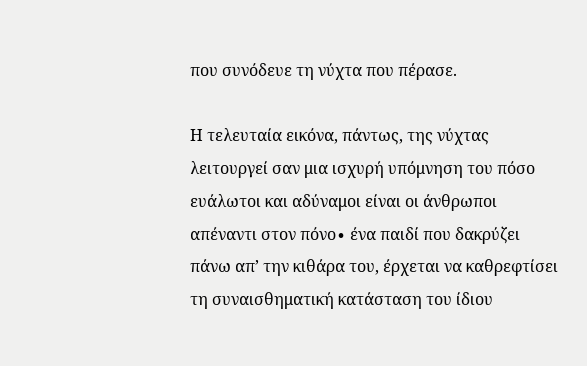που συνόδευε τη νύχτα που πέρασε.

Η τελευταία εικόνα, πάντως, της νύχτας λειτουργεί σαν μια ισχυρή υπόμνηση του πόσο ευάλωτοι και αδύναμοι είναι οι άνθρωποι απέναντι στον πόνο∙ ένα παιδί που δακρύζει πάνω απ’ την κιθάρα του, έρχεται να καθρεφτίσει τη συναισθηματική κατάσταση του ίδιου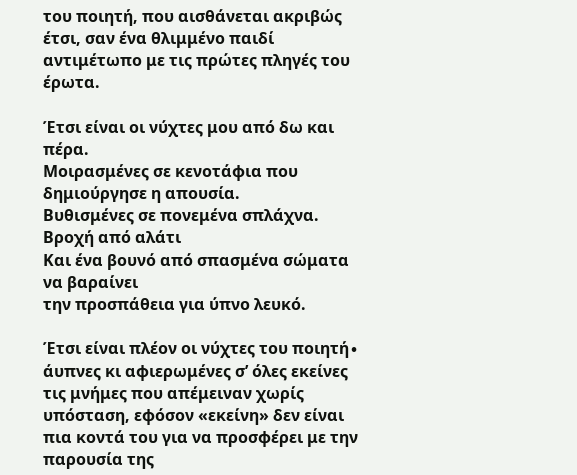του ποιητή, που αισθάνεται ακριβώς έτσι, σαν ένα θλιμμένο παιδί αντιμέτωπο με τις πρώτες πληγές του έρωτα.

Έτσι είναι οι νύχτες μου από δω και πέρα.
Μοιρασμένες σε κενοτάφια που δημιούργησε η απουσία.
Βυθισμένες σε πονεμένα σπλάχνα.
Βροχή από αλάτι
Και ένα βουνό από σπασμένα σώματα να βαραίνει
την προσπάθεια για ύπνο λευκό.

Έτσι είναι πλέον οι νύχτες του ποιητή∙
άυπνες κι αφιερωμένες σ’ όλες εκείνες τις μνήμες που απέμειναν χωρίς υπόσταση, εφόσον «εκείνη» δεν είναι πια κοντά του για να προσφέρει με την παρουσία της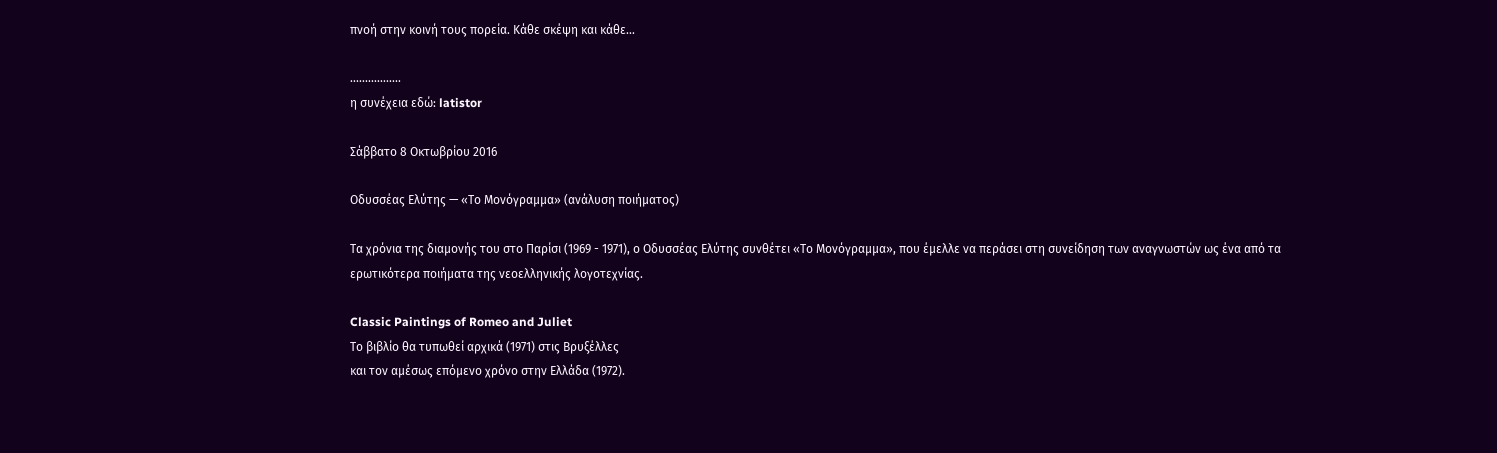πνοή στην κοινή τους πορεία. Κάθε σκέψη και κάθε...

.................
η συνέχεια εδώ: latistor

Σάββατο 8 Οκτωβρίου 2016

Οδυσσέας Ελύτης — «Το Μονόγραμμα» (ανάλυση ποιήματος)

Τα χρόνια της διαμονής του στο Παρίσι (1969 - 1971), ο Οδυσσέας Ελύτης συνθέτει «Το Μονόγραμμα», που έμελλε να περάσει στη συνείδηση των αναγνωστών ως ένα από τα ερωτικότερα ποιήματα της νεοελληνικής λογοτεχνίας.

Classic Paintings of Romeo and Juliet
Το βιβλίο θα τυπωθεί αρχικά (1971) στις Βρυξέλλες
και τον αμέσως επόμενο χρόνο στην Ελλάδα (1972).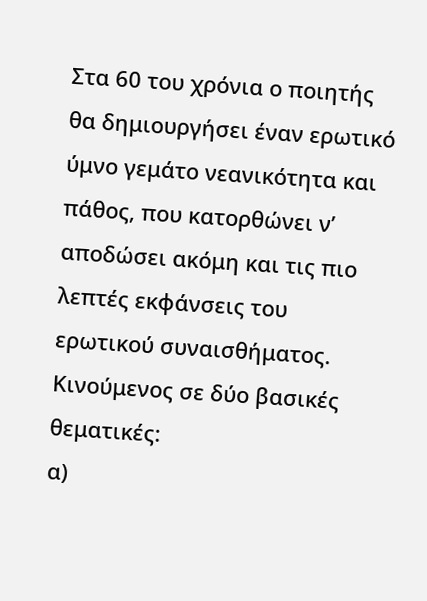Στα 60 του χρόνια ο ποιητής θα δημιουργήσει έναν ερωτικό ύμνο γεμάτο νεανικότητα και πάθος, που κατορθώνει ν’ αποδώσει ακόμη και τις πιο λεπτές εκφάνσεις του ερωτικού συναισθήματος.
Κινούμενος σε δύο βασικές θεματικές:
α)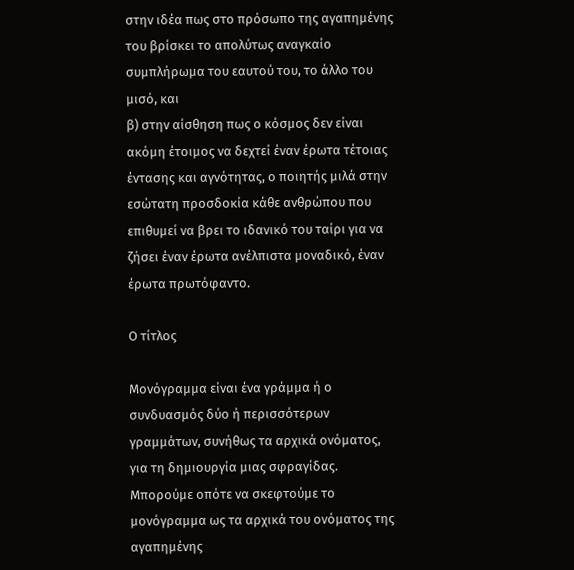στην ιδέα πως στο πρόσωπο της αγαπημένης του βρίσκει το απολύτως αναγκαίο συμπλήρωμα του εαυτού του, το άλλο του μισό, και
β) στην αίσθηση πως ο κόσμος δεν είναι ακόμη έτοιμος να δεχτεί έναν έρωτα τέτοιας έντασης και αγνότητας, ο ποιητής μιλά στην εσώτατη προσδοκία κάθε ανθρώπου που επιθυμεί να βρει το ιδανικό του ταίρι για να ζήσει έναν έρωτα ανέλπιστα μοναδικό, έναν έρωτα πρωτόφαντο.

Ο τίτλος

Μονόγραμμα είναι ένα γράμμα ή ο συνδυασμός δύο ή περισσότερων γραμμάτων, συνήθως τα αρχικά ονόματος, για τη δημιουργία μιας σφραγίδας.
Μπορούμε οπότε να σκεφτούμε το μονόγραμμα ως τα αρχικά του ονόματος της αγαπημένης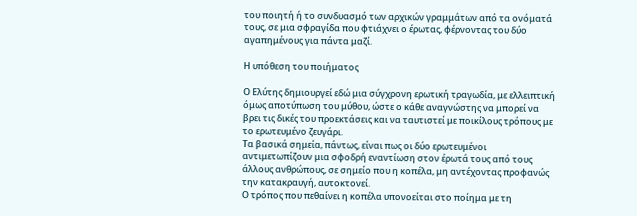του ποιητή ή το συνδυασμό των αρχικών γραμμάτων από τα ονόματά τους, σε μια σφραγίδα που φτιάχνει ο έρωτας, φέρνοντας του δύο αγαπημένους για πάντα μαζί.

Η υπόθεση του ποιήματος

Ο Ελύτης δημιουργεί εδώ μια σύγχρονη ερωτική τραγωδία, με ελλειπτική όμως αποτύπωση του μύθου, ώστε ο κάθε αναγνώστης να μπορεί να βρει τις δικές του προεκτάσεις και να ταυτιστεί με ποικίλους τρόπους με το ερωτευμένο ζευγάρι.
Τα βασικά σημεία, πάντως, είναι πως οι δύο ερωτευμένοι αντιμετωπίζουν μια σφοδρή εναντίωση στον έρωτά τους από τους άλλους ανθρώπους, σε σημείο που η κοπέλα, μη αντέχοντας προφανώς την κατακραυγή, αυτοκτονεί.
Ο τρόπος που πεθαίνει η κοπέλα υπονοείται στο ποίημα με τη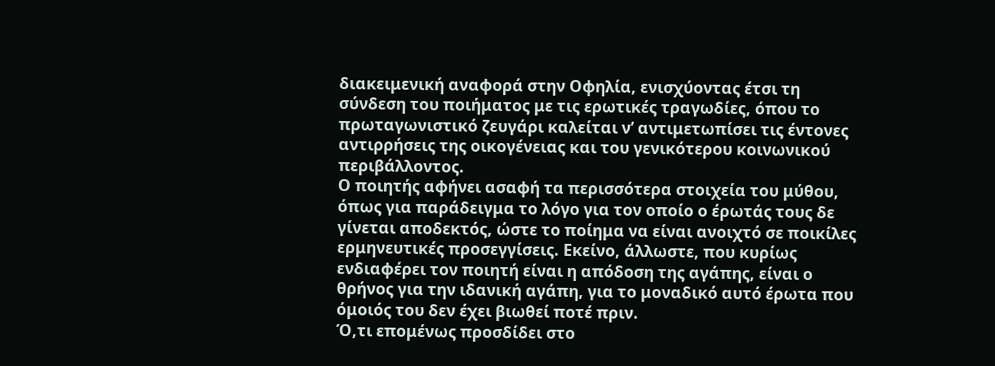διακειμενική αναφορά στην Οφηλία, ενισχύοντας έτσι τη σύνδεση του ποιήματος με τις ερωτικές τραγωδίες, όπου το πρωταγωνιστικό ζευγάρι καλείται ν’ αντιμετωπίσει τις έντονες αντιρρήσεις της οικογένειας και του γενικότερου κοινωνικού περιβάλλοντος.
Ο ποιητής αφήνει ασαφή τα περισσότερα στοιχεία του μύθου, όπως για παράδειγμα το λόγο για τον οποίο ο έρωτάς τους δε γίνεται αποδεκτός, ώστε το ποίημα να είναι ανοιχτό σε ποικίλες ερμηνευτικές προσεγγίσεις. Εκείνο, άλλωστε, που κυρίως ενδιαφέρει τον ποιητή είναι η απόδοση της αγάπης, είναι ο θρήνος για την ιδανική αγάπη, για το μοναδικό αυτό έρωτα που όμοιός του δεν έχει βιωθεί ποτέ πριν.
Ό,τι επομένως προσδίδει στο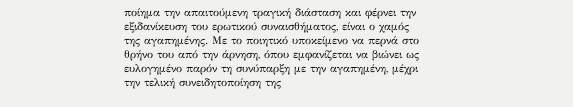ποίημα την απαιτούμενη τραγική διάσταση και φέρνει την εξιδανίκευση του ερωτικού συναισθήματος, είναι ο χαμός της αγαπημένης. Με το ποιητικό υποκείμενο να περνά στο θρήνο του από την άρνηση, όπου εμφανίζεται να βιώνει ως ευλογημένο παρόν τη συνύπαρξη με την αγαπημένη, μέχρι την τελική συνειδητοποίηση της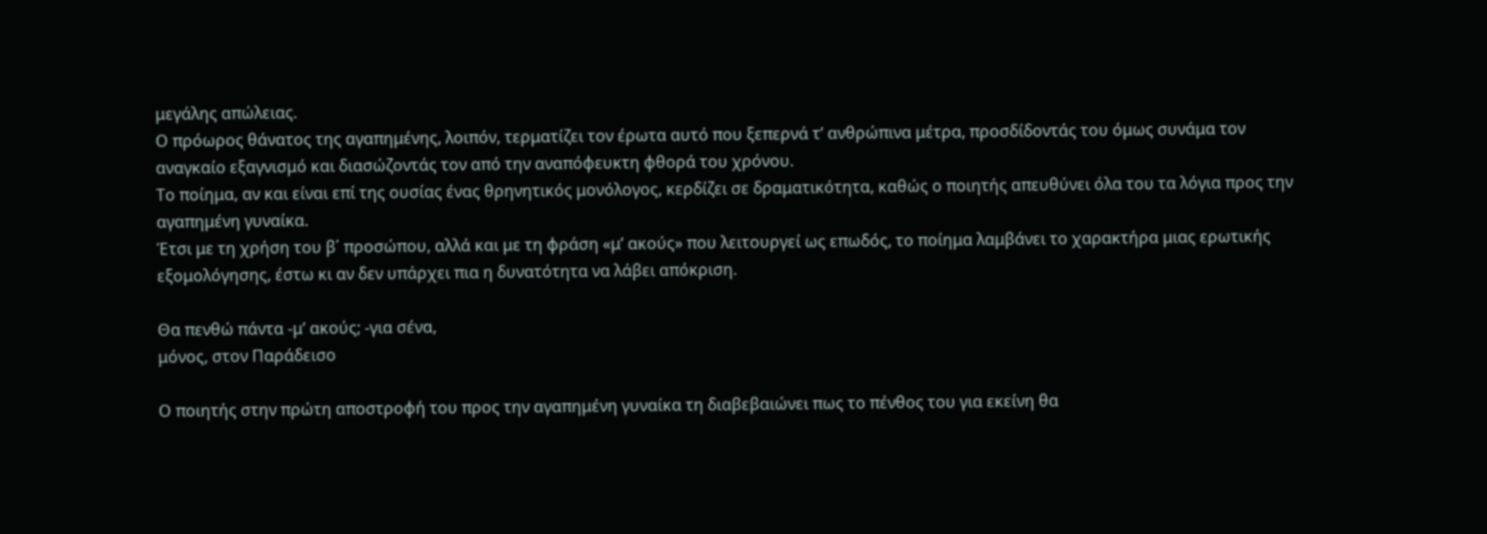μεγάλης απώλειας.
Ο πρόωρος θάνατος της αγαπημένης, λοιπόν, τερματίζει τον έρωτα αυτό που ξεπερνά τ’ ανθρώπινα μέτρα, προσδίδοντάς του όμως συνάμα τον αναγκαίο εξαγνισμό και διασώζοντάς τον από την αναπόφευκτη φθορά του χρόνου.
Το ποίημα, αν και είναι επί της ουσίας ένας θρηνητικός μονόλογος, κερδίζει σε δραματικότητα, καθώς ο ποιητής απευθύνει όλα του τα λόγια προς την αγαπημένη γυναίκα.
Έτσι με τη χρήση του β΄ προσώπου, αλλά και με τη φράση «μ’ ακούς» που λειτουργεί ως επωδός, το ποίημα λαμβάνει το χαρακτήρα μιας ερωτικής εξομολόγησης, έστω κι αν δεν υπάρχει πια η δυνατότητα να λάβει απόκριση.

Θα πενθώ πάντα -μ’ ακούς; -για σένα,
μόνος, στον Παράδεισο

Ο ποιητής στην πρώτη αποστροφή του προς την αγαπημένη γυναίκα τη διαβεβαιώνει πως το πένθος του για εκείνη θα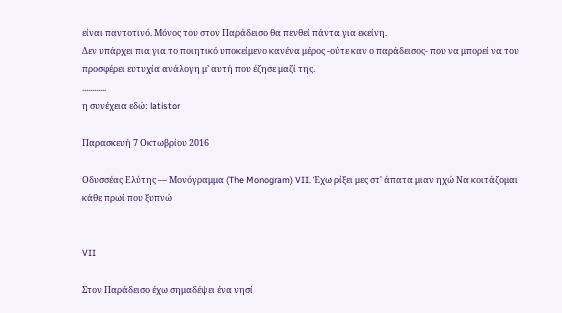είναι παντοτινό. Μόνος του στον Παράδεισο θα πενθεί πάντα για εκείνη.
Δεν υπάρχει πια για το ποιητικό υποκείμενο κανένα μέρος -ούτε καν ο παράδεισος- που να μπορεί να του προσφέρει ευτυχία ανάλογη μ’ αυτή που έζησε μαζί της.
............
η συνέχεια εδώ: latistor

Παρασκευή 7 Οκτωβρίου 2016

Οδυσσέας Ελύτης — Μονόγραμμα (The Monogram) VII. Έχω ρίξει μες στ' άπατα μιαν ηχώ Να κοιτάζομαι κάθε πρωί που ξυπνώ


VII

Στον Παράδεισο έχω σημαδέψει ένα νησί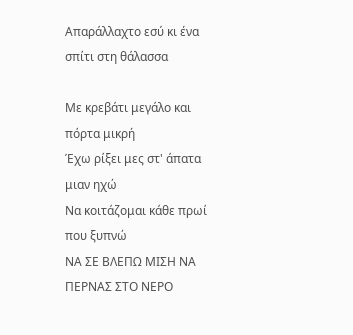Απαράλλαχτο εσύ κι ένα σπίτι στη θάλασσα

Με κρεβάτι μεγάλο και πόρτα μικρή
Έχω ρίξει μες στ' άπατα μιαν ηχώ
Να κοιτάζομαι κάθε πρωί που ξυπνώ
ΝΑ ΣΕ ΒΛΕΠΩ ΜΙΣΗ ΝΑ ΠΕΡΝΑΣ ΣΤΟ ΝΕΡΟ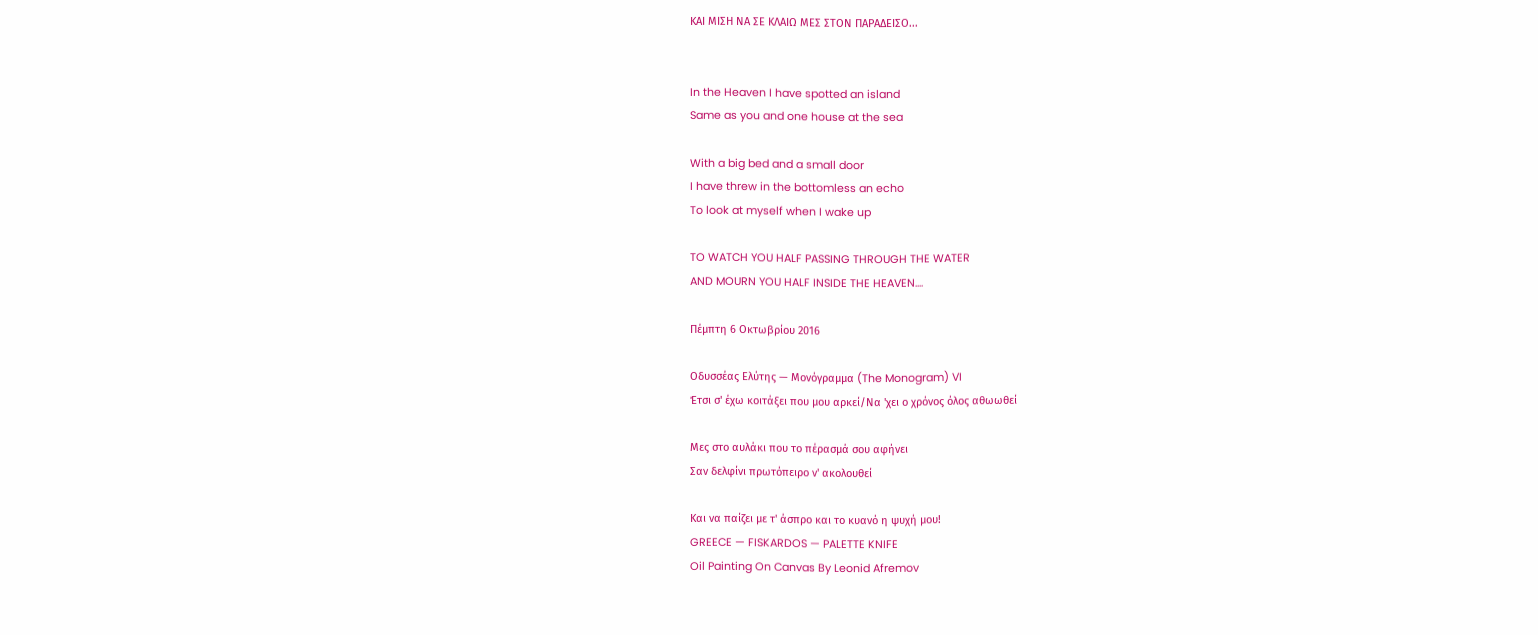ΚΑΙ ΜΙΣΗ ΝΑ ΣΕ ΚΛΑΙΩ ΜΕΣ ΣΤΟΝ ΠΑΡΑΔΕΙΣΟ...


In the Heaven I have spotted an island
Same as you and one house at the sea

With a big bed and a small door
I have threw in the bottomless an echo
To look at myself when I wake up

TO WATCH YOU HALF PASSING THROUGH THE WATER
AND MOURN YOU HALF INSIDE THE HEAVEN....

Πέμπτη 6 Οκτωβρίου 2016

Οδυσσέας Ελύτης — Μονόγραμμα (The Monogram) VI
Έτσι σ' έχω κοιτάξει που μου αρκεί/Να 'χει ο χρόνος όλος αθωωθεί

Μες στο αυλάκι που το πέρασμά σου αφήνει
Σαν δελφίνι πρωτόπειρο ν' ακολουθεί

Και να παίζει με τ' άσπρο και το κυανό η ψυχή μου!
GREECE — FISKARDOS — PALETTE KNIFE
Oil Painting On Canvas By Leonid Afremov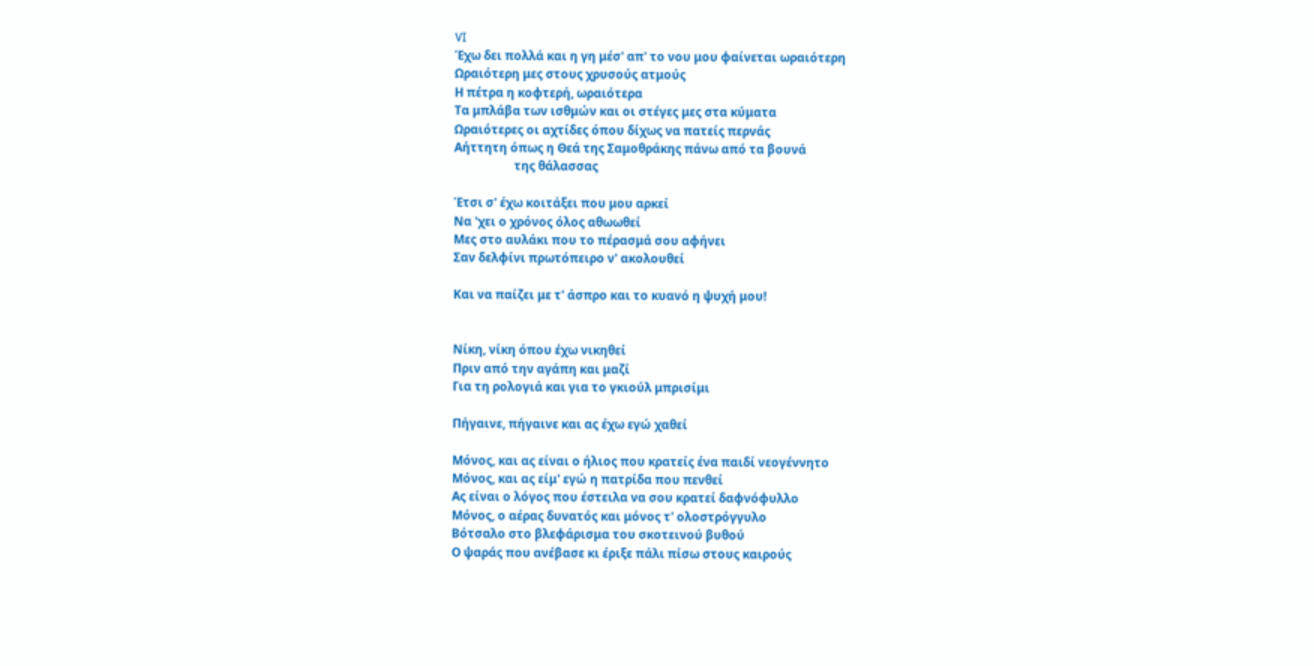VI
Έχω δει πολλά και η γη μέσ' απ' το νου μου φαίνεται ωραιότερη
Ωραιότερη μες στους χρυσούς ατμούς
Η πέτρα η κοφτερή, ωραιότερα
Τα μπλάβα των ισθμών και οι στέγες μες στα κύματα
Ωραιότερες οι αχτίδες όπου δίχως να πατείς περνάς
Αήττητη όπως η Θεά της Σαμοθράκης πάνω από τα βουνά
                    της θάλασσας

Έτσι σ' έχω κοιτάξει που μου αρκεί
Να 'χει ο χρόνος όλος αθωωθεί
Μες στο αυλάκι που το πέρασμά σου αφήνει
Σαν δελφίνι πρωτόπειρο ν' ακολουθεί

Και να παίζει με τ' άσπρο και το κυανό η ψυχή μου!


Νίκη, νίκη όπου έχω νικηθεί
Πριν από την αγάπη και μαζί
Για τη ρολογιά και για το γκιούλ μπρισίμι

Πήγαινε, πήγαινε και ας έχω εγώ χαθεί

Μόνος, και ας είναι ο ήλιος που κρατείς ένα παιδί νεογέννητο
Μόνος, και ας είμ' εγώ η πατρίδα που πενθεί
Ας είναι ο λόγος που έστειλα να σου κρατεί δαφνόφυλλο
Μόνος, ο αέρας δυνατός και μόνος τ' ολοστρόγγυλο
Βότσαλο στο βλεφάρισμα του σκοτεινού βυθού
Ο ψαράς που ανέβασε κι έριξε πάλι πίσω στους καιρούς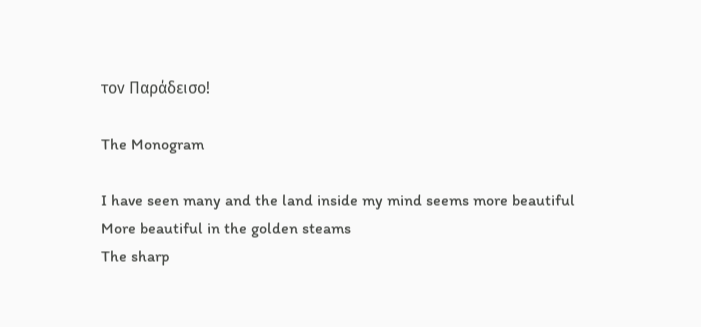τον Παράδεισο!

The Monogram

I have seen many and the land inside my mind seems more beautiful
More beautiful in the golden steams
The sharp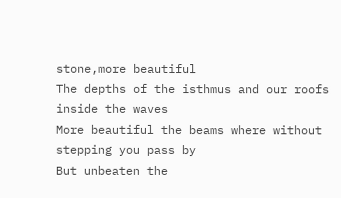stone,more beautiful
The depths of the isthmus and our roofs inside the waves
More beautiful the beams where without stepping you pass by
But unbeaten the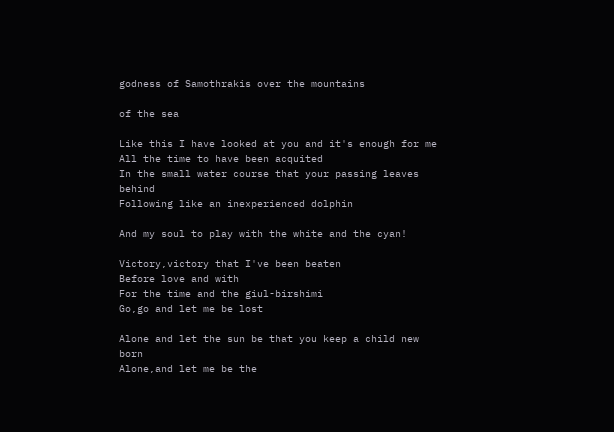godness of Samothrakis over the mountains

of the sea

Like this I have looked at you and it's enough for me
All the time to have been acquited
In the small water course that your passing leaves behind
Following like an inexperienced dolphin

And my soul to play with the white and the cyan!

Victory,victory that I've been beaten
Before love and with
For the time and the giul-birshimi
Go,go and let me be lost

Alone and let the sun be that you keep a child new born
Alone,and let me be the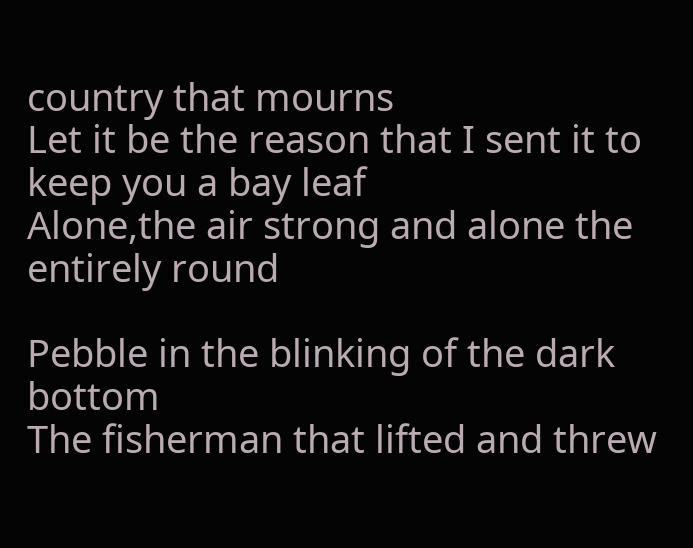country that mourns
Let it be the reason that I sent it to keep you a bay leaf
Alone,the air strong and alone the entirely round

Pebble in the blinking of the dark bottom
The fisherman that lifted and threw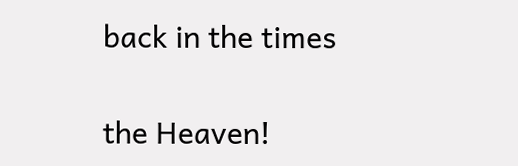back in the times

the Heaven!